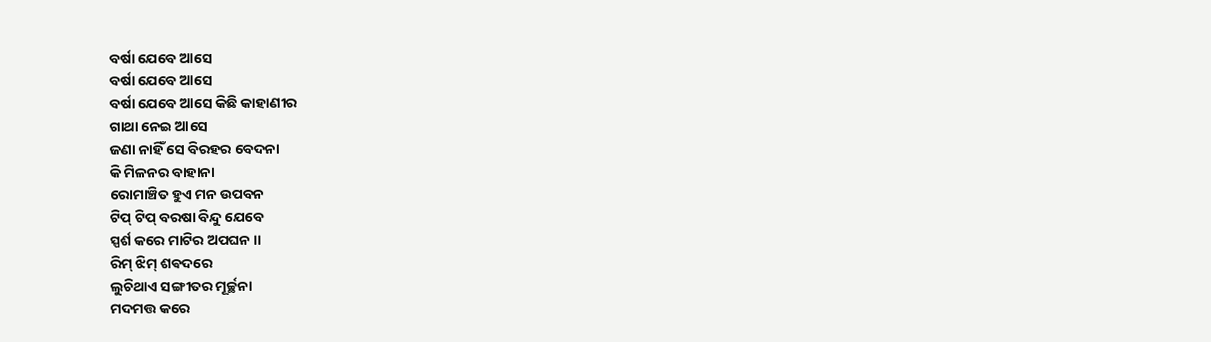ବର୍ଷା ଯେବେ ଆସେ
ବର୍ଷା ଯେବେ ଆସେ
ବର୍ଷା ଯେବେ ଆସେ କିଛି କାହାଣୀର
ଗାଥା ନେଇ ଆସେ
ଜଣା ନାହିଁ ସେ ବିରହର ବେଦନା
କି ମିଳନର ବାହାନା
ରୋମାଞ୍ଚିତ ହୁଏ ମନ ଉପବନ
ଟିପ୍ ଟିପ୍ ବରଷା ବିନ୍ଦୁ ଯେବେ
ସ୍ପର୍ଶ କରେ ମାଟିର ଅପଘନ ।।
ରିମ୍ ଝିମ୍ ଶଵଦରେ
ଲୁଚିଥାଏ ସଙ୍ଗୀତର ମୂର୍ଚ୍ଛନା
ମଦମତ୍ତ କରେ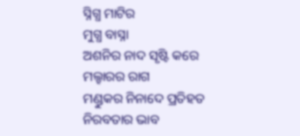ସ୍ନିଗ୍ଧ ମାଟିର
ମୁଗ୍ଧ ବାସ୍ନା
ଅଶନିର ନାଦ ସୃଷ୍ଟି କରେ
ମଲ୍ହାରର ରାଗ
ମଣ୍ଡୁକର ନିନାଦେ ପ୍ରତିହତ
ନିରବତାର ଭାବ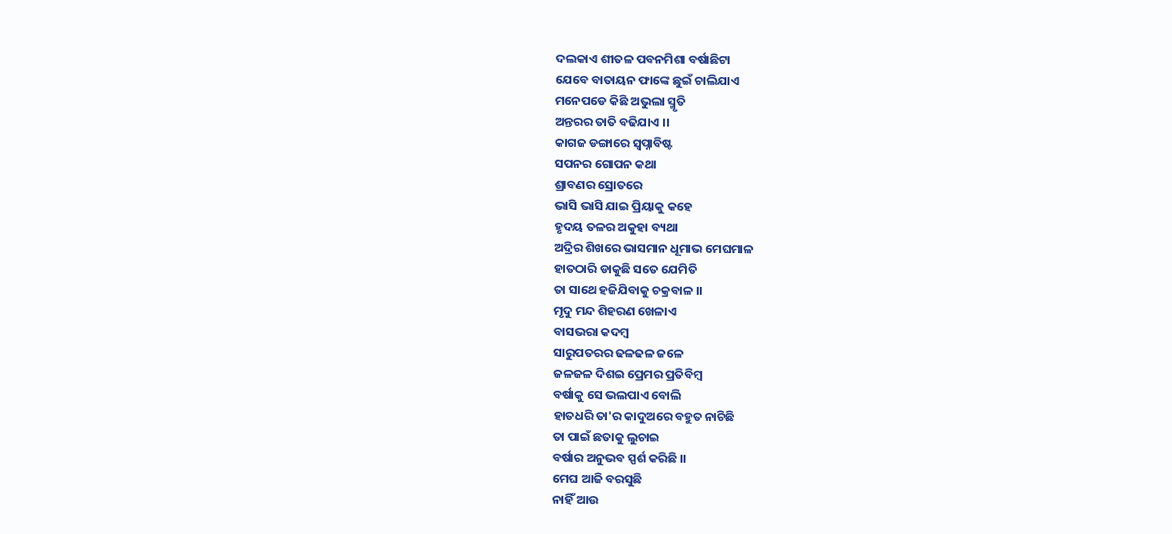ଦଲକାଏ ଶୀତଳ ପବନମିଶା ବର୍ଷାଛିଟା
ଯେବେ ବାତାୟନ ଫାଙ୍କେ ଛୁଇଁ ଚାଲିଯାଏ
ମନେପଡେ କିଛି ଅଭୁଲା ସ୍ମୃତି
ଅନ୍ତରର ତାତି ବଢିଯାଏ ।।
କାଗଜ ଡଙ୍ଗାରେ ସ୍ୱପ୍ନାବିଷ୍ଟ
ସପନର ଗୋପନ କଥା
ଶ୍ରାବଣର ସ୍ରୋତରେ
ଭାସି ଭାସି ଯାଇ ପ୍ରିୟାକୁ କହେ
ହୃଦୟ ତଳର ଅକୁହା ବ୍ୟଥା
ଅଦ୍ରିର ଶିଖରେ ଭାସମାନ ଧୂମାଭ ମେଘମାଳ
ହାତଠାରି ଡାକୁଛି ସତେ ଯେମିତି
ତା ସାଥେ ହଜିଯିବାକୁ ଚକ୍ରବାଳ ।।
ମୃଦୁ ମନ୍ଦ ଶିହରଣ ଖେଳାଏ
ବାସଭରା କଦମ୍ବ
ସାରୁପତରର ଢଳଢଳ ଜଳେ
ଜଳଜଳ ଦିଶଇ ପ୍ରେମର ପ୍ରତିବିମ୍ବ
ବର୍ଷାକୁ ସେ ଭଲପାଏ ବୋଲି
ହାତଧରି ତା'ର କାଦୁଅରେ ବହୁତ ନାଚିଛି
ତା ପାଇଁ ଛତାକୁ ଲୁଚାଇ
ବର୍ଷାର ଅନୁଭବ ସ୍ପର୍ଶ କରିଛି ।।
ମେଘ ଆଜି ବରସୁଛି
ନାହିଁ ଆଉ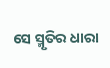ସେ ସ୍ମୃତିର ଧାରା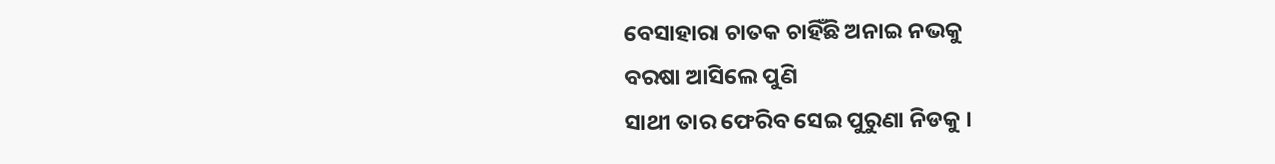ବେସାହାରା ଚାତକ ଚାହିଁଛି ଅନାଇ ନଭକୁ
ବରଷା ଆସିଲେ ପୁଣି
ସାଥୀ ତାର ଫେରିବ ସେଇ ପୁରୁଣା ନିଡକୁ ।